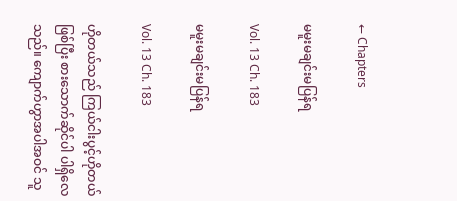← Chapters

မမူးမချင်းမပြန်ရ

Vol. 13 Ch. 183

မမူးမချင်းမပြန်ရ

Vol. 13 Ch. 183

ဟိုတယ်သည် ကြယ်ငါးပွင့်ဟိုတယ်ဖြစ်ပြီး စားသောက်ဆိုင်ပါ ပါရှိလေသည်။ ကျောက်ဟွာအပါအဝင် သူ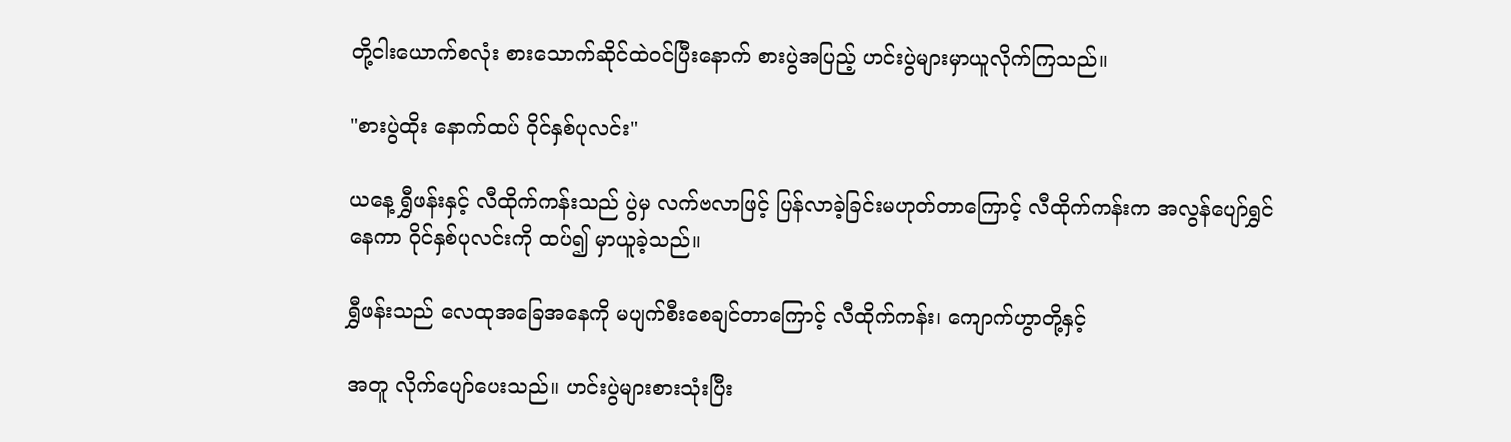တို့ငါးယောက်စလုံး စားသောက်ဆိုင်ထဲဝင်ပြီးနောက် စားပွဲအပြည့် ဟင်းပွဲများမှာယူလိုက်ကြသည်။

"စားပွဲထိုး နောက်ထပ် ဝိုင်နှစ်ပုလင်း"

ယနေ့ ရွှီဖန်းနှင့် လီထိုက်ကန်းသည် ပွဲမှ လက်ဗလာဖြင့် ပြန်လာခဲ့ခြင်းမဟုတ်တာကြောင့် လီထိုက်ကန်းက အလွန်ပျော်ရွှင်နေကာ ဝိုင်နှစ်ပုလင်းကို ထပ်၍ မှာယူခဲ့သည်။

ရွှီဖန်းသည် လေထုအခြေအနေကို မပျက်စီးစေချင်တာကြောင့် လီထိုက်ကန်း၊ ကျောက်ဟွာတို့နှင့်

အတူ လိုက်ပျော်ပေးသည်။ ဟင်းပွဲများစားသုံးပြီး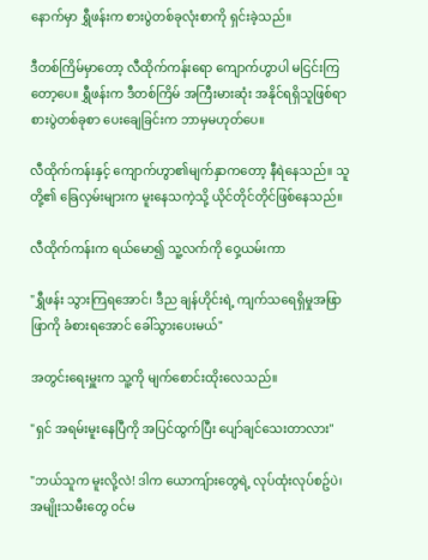နောက်မှာ ရွှီဖန်းက စားပွဲတစ်ခုလုံးစာကို ရှင်းခဲ့သည်။

ဒီတစ်ကြိမ်မှာတော့ လီထိုက်ကန်းရော ကျောက်ဟွာပါ မငြင်းကြတော့ပေ။ ရွှီဖန်းက ဒီတစ်ကြိမ် အကြီးမားဆုံး အနိုင်ရရှိသူဖြစ်ရာ စားပွဲတစ်ခုစာ ပေးချေခြင်းက ဘာမှမဟုတ်ပေ။

လီထိုက်ကန်းနှင့် ကျောက်ဟွာ၏မျက်နှာကတော့ နီရဲနေသည်။ သူတို့၏ ခြေလှမ်းများက မူးနေသကဲ့သို့ ယိုင်တိုင်တိုင်ဖြစ်နေသည်။

လီထိုက်ကန်းက ရယ်မော၍ သူ့လက်ကို ဝှေ့ယမ်းကာ

"ရွှီဖန်း သွားကြရအောင်၊ ဒီည ချန်ဟိုင်းရဲ့ ကျက်သရေရှိမှုအဖြာဖြာကို ခံစားရအောင် ခေါ်သွားပေးမယ်"

အတွင်းရေးမှူးက သူ့ကို မျက်စောင်းထိုးလေသည်။

"ရှင် အရမ်းမူးနေပြီကို အပြင်ထွက်ပြီး ပျော်ချင်သေးတာလား"

"ဘယ်သူက မူးလို့လဲ! ဒါက ယောကျ်ားတွေရဲ့ လုပ်ထုံးလုပ်စဥ်ပဲ၊ အမျိုးသမီးတွေ ဝင်မ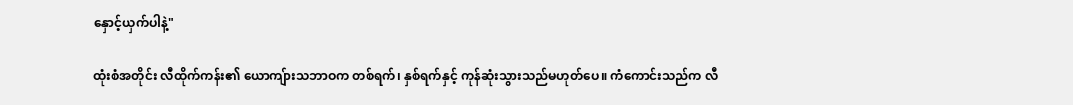နှောင့်ယှက်ပါနဲ့"

ထုံးစံအတိုင်း လီထိုက်ကန်း၏ ယောကျ်ားသဘာဝက တစ်ရက်၊ နှစ်ရက်နှင့် ကုန်ဆုံးသွားသည်မဟုတ်ပေ။ ကံကောင်းသည်က လီ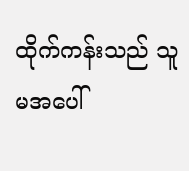ထိုက်ကန်းသည် သူမအပေါ်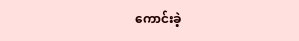ကောင်းခဲ့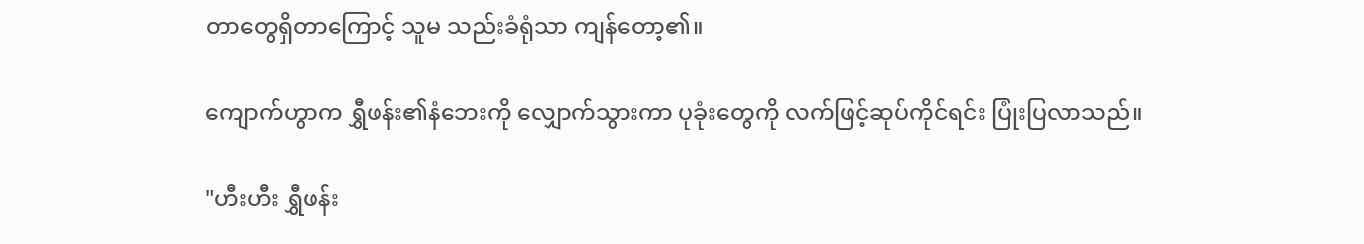တာတွေရှိတာကြောင့် သူမ သည်းခံရုံသာ ကျန်တော့၏။

ကျောက်ဟွာက ရွှီဖန်း၏နံဘေးကို လျှောက်သွားကာ ပုခုံးတွေကို လက်ဖြင့်ဆုပ်ကိုင်ရင်း ပြုံးပြလာသည်။

"ဟီးဟီး ရွှီဖန်း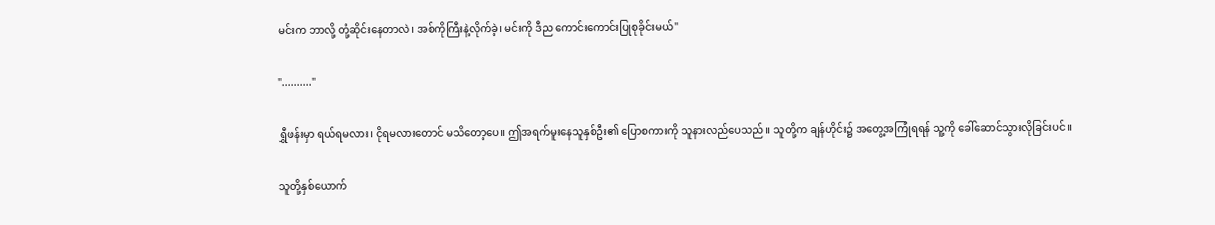မင်းက ဘာလို့ တုံ့ဆိုင်းနေတာလဲ၊ အစ်ကိုကြီးနဲ့လိုက်ခဲ့၊ မင်းကို ဒီည ကောင်းကောင်းပြုစုခိုင်းမယ်"

".........."

ရွှီဖန်းမှာ ရယ်ရမလား၊ ငိုရမလားတောင် မသိတော့ပေ။ ဤအရက်မူးနေသူနှစ်ဦး၏ ပြောစကားကို သူနားလည်ပေသည်။ သူတို့က ချန်ဟိုင်း၌ အတွေ့အကြုံရရန် သူ့ကို ခေါ်ဆောင်သွားလိုခြင်းပင်။

သူတို့နှစ်ယောက်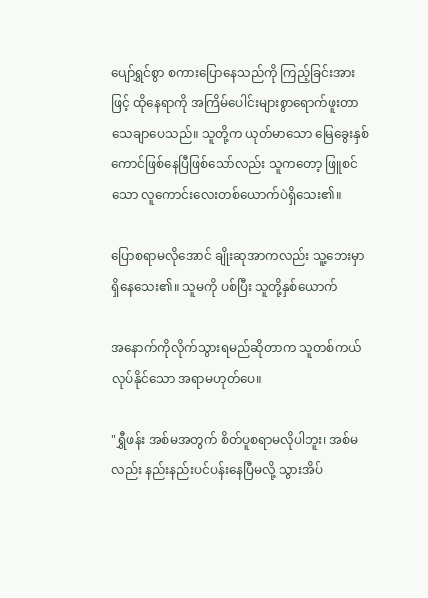ပျော်ရွှင်စွာ စကားပြောနေသည်ကို ကြည့်ခြင်းအားဖြင့် ထိုနေရာကို အကြိမ်ပေါင်းများစွာရောက်ဖူးတာ သေချာပေသည်။ သူတို့က ယုတ်မာသော မြေခွေးနှစ်ကောင်ဖြစ်နေပြီဖြစ်သော်လည်း သူကတော့ ဖြူစင်သော လူကောင်းလေးတစ်ယောက်ပဲရှိသေး၏။

ပြောစရာမလိုအောင် ချိုးဆုအာကလည်း သူ့ဘေးမှာ ရှိနေသေး၏။ သူမကို ပစ်ပြီး သူတို့နှစ်ယောက်

အနောက်ကိုလိုက်သွားရမည်ဆိုတာက သူတစ်ကယ် လုပ်နိုင်သော အရာမဟုတ်ပေ။

"ရွှီဖန်း အစ်မအတွက် စိတ်ပူစရာမလိုပါဘူး၊ အစ်မလည်း နည်းနည်းပင်ပန်းနေပြီမလို့ သွားအိပ်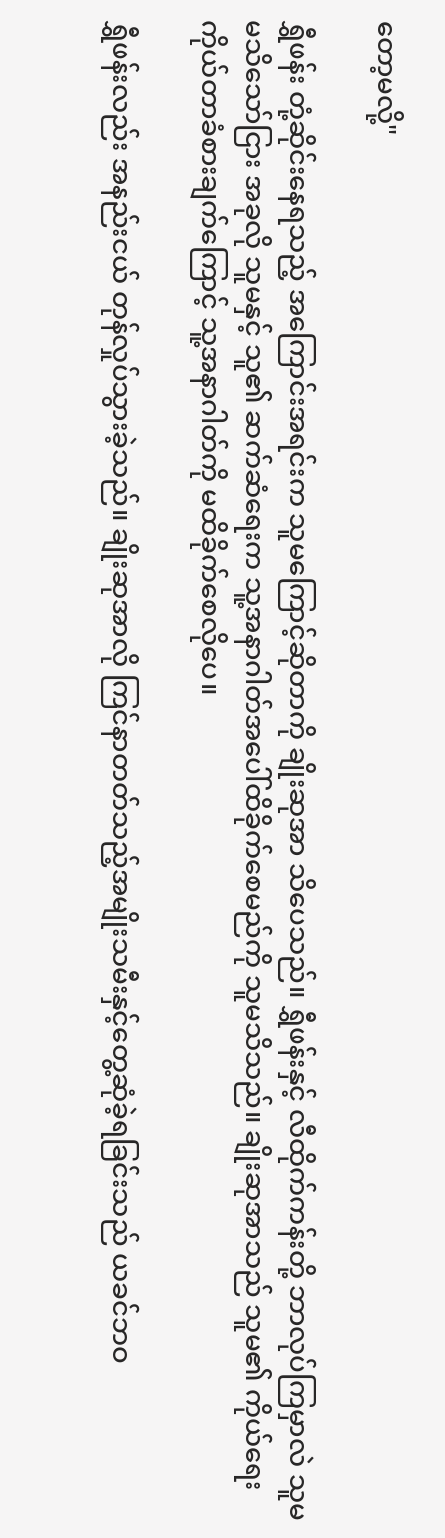တော့မလို့"

ရွှီဖန်း တုံ့ဆိုင်းနေရသည့် အကြောင်းအရင်းက သူမကြောင့်ဆိုတာကို ချိုးဆုအာ သိပေသည်။ ရွှီဖန်းနှင့် လီထိုက်ကန်းတို့ ဘာလုပ်ကြမှာလဲ သူမ မသိသော်ငြား အခုလို သူမနှင့် သူ၏ ဆက်ဆံရေးက သူ့အနာဂါတ်အပေါ်ထိခိုက်စေမည်ကို သူမသိသည်။ ချိုးဆုအာသည် သူမ၏ ကိုယ်ရေးကိုယ်တာခံစားချက်ကြောင့် သူ့အနာဂါတ်ကို မထိခိုက်စေလိုပေ။

ရွှီဖန်းလည်း အနည်းငယ် တုန်လှုပ်သွားခဲ့သည်။ ချိုးဆုအာလို ကြင်နာတတ်သည့်အမျိုးသမီးနှင့်တွေ့ဆုံခဲ့ရခြင်းသည် ယခင်ဘဝ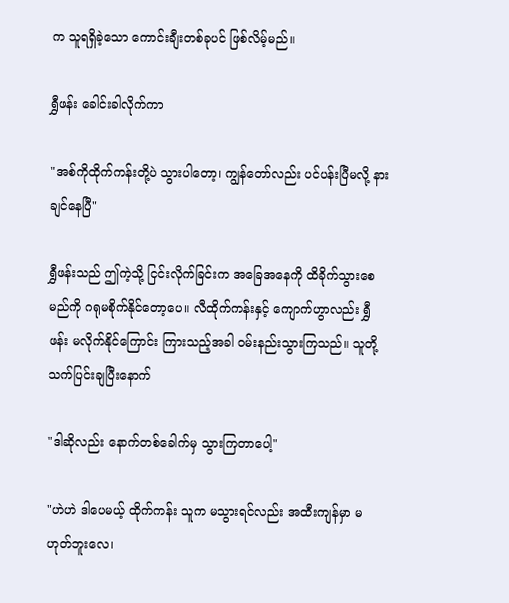က သူရရှိခဲ့သော ကောင်းချီးတစ်ခုပင် ဖြစ်လိမ့်မည်။

ရွှီဖန်း ခေါင်းခါလိုက်ကာ

"အစ်ကိုထိုက်ကန်းတို့ပဲ သွားပါတော့၊ ကျွန်တော်လည်း ပင်ပန်းပြီမလို့ နားချင်နေပြီ"

ရွှီဖန်းသည် ဤကဲ့သို့ ငြင်းလိုက်ခြင်းက အခြေအနေကို ထိခိုက်သွားစေမည်ကို ဂရုမစိုက်နိုင်တော့ပေ။ လီထိုက်ကန်းနှင့် ကျောက်ဟွာလည်း ရွှီဖန်း မလိုက်နိုင်ကြောင်း ကြားသည့်အခါ ဝမ်းနည်းသွားကြသည်။ သူတို့ သက်ပြင်းချပြီးနောက်

"ဒါဆိုလည်း နောက်တစ်ခေါက်မှ သွားကြတာပေါ့"

"ဟဲဟဲ ဒါပေမယ့် ထိုက်ကန်း သူက မသွားရင်လည်း အထီးကျန်မှာ မဟုတ်ဘူးလေ၊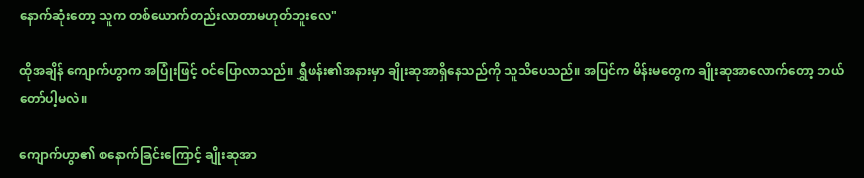နောက်ဆုံးတော့ သူက တစ်ယောက်တည်းလာတာမဟုတ်ဘူးလေ"

ထိုအချိန် ကျောက်ဟွာက အပြုံးဖြင့် ဝင်ပြောလာသည်။ ရွှီဖန်း၏အနားမှာ ချိုးဆုအာရှိနေသည်ကို သူသိပေသည်။ အပြင်က မိန်းမတွေက ချိုးဆုအာလောက်တော့ ဘယ်တော်ပါ့မလဲ။

ကျောက်ဟွာ၏ စနောက်ခြင်းကြောင့် ချိုးဆုအာ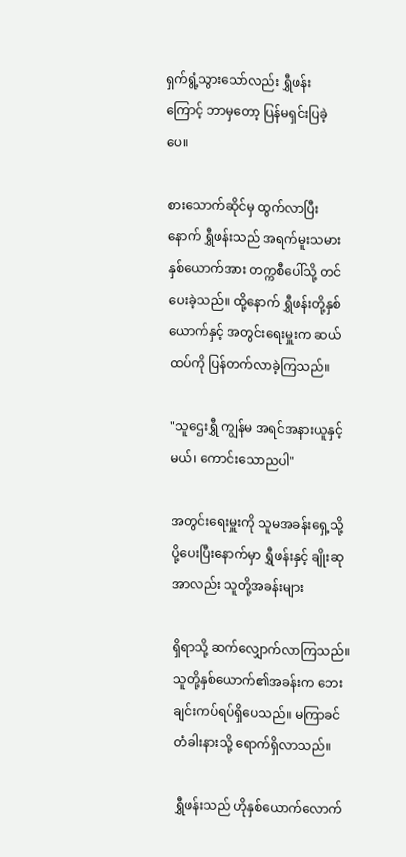ရှက်ရွံ့သွားသော်လည်း ရွှီဖန်းကြောင့် ဘာမှတော့ ပြန်မရှင်းပြခဲ့ပေ။

စားသောက်ဆိုင်မှ ထွက်လာပြီးနောက် ရွှီဖန်းသည် အရက်မူးသမားနှစ်ယောက်အား တက္ကစီပေါ်သို့ တင်ပေးခဲ့သည်။ ထို့နောက် ရွှီဖန်းတို့နှစ်ယောက်နှင့် အတွင်းရေးမှူးက ဆယ်ထပ်ကို ပြန်တက်လာခဲ့ကြသည်။

"သူဌေးရွှီ ကျွန်မ အရင်အနားယူနှင့်မယ်၊ ကောင်းသောညပါ"

အတွင်းရေးမှူးကို သူမအခန်းရှေ့သို့ ပို့ပေးပြီးနောက်မှာ ရွှီဖန်းနှင့် ချိုးဆုအာလည်း သူတို့အခန်းများ

ရှိရာသို့ ဆက်လျှောက်လာကြသည်။ သူတို့နှစ်ယောက်၏အခန်းက ဘေးချင်းကပ်ရပ်ရှိပေသည်။ မကြာခင် တံခါးနားသို့ ရောက်ရှိလာသည်။

ရွှီဖန်းသည် ဟိုနှစ်ယောက်လောက်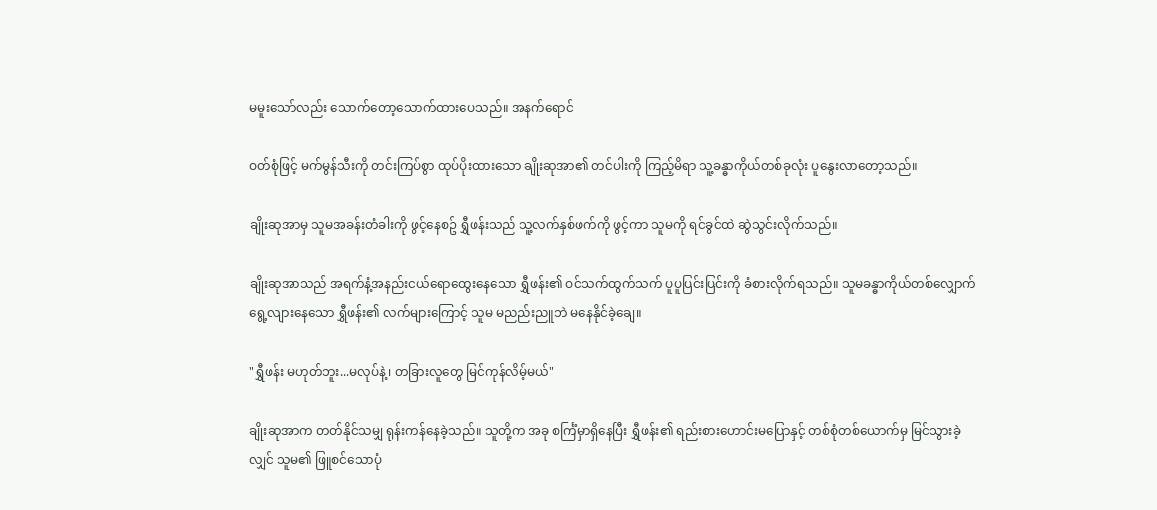မမူးသော်လည်း သောက်တော့သောက်ထားပေသည်။ အနက်ရောင်

ဝတ်စုံဖြင့် မက်မွန်သီးကို တင်းကြပ်စွာ ထုပ်ပိုးထားသော ချိုးဆုအာ၏ တင်ပါးကို ကြည့်မိရာ သူ့ခန္ဓာကိုယ်တစ်ခုလုံး ပူနွေးလာတော့သည်။

ချိုးဆုအာမှ သူမအခန်းတံခါးကို ဖွင့်နေစဥ် ရွှီဖန်းသည် သူ့လက်နှစ်ဖက်ကို ဖွင့်ကာ သူမကို ရင်ခွင်ထဲ ဆွဲသွင်းလိုက်သည်။

ချိုးဆုအာသည် အရက်နံ့အနည်းငယ်ရောထွေးနေသော ရွှီဖန်း၏ ဝင်သက်ထွက်သက် ပူပူပြင်းပြင်းကို ခံစားလိုက်ရသည်။ သူမခန္ဓာကိုယ်တစ်လျှောက် ရွေ့လျားနေသော ရွှီဖန်း၏ လက်များကြောင့် သူမ မညည်းညူဘဲ မနေနိုင်ခဲ့ချေ။

"ရွှီဖန်း မဟုတ်ဘူး...မလုပ်နဲ့၊ တခြားလူတွေ မြင်ကုန်လိမ့်မယ်"

ချိုးဆုအာက တတ်နိုင်သမျှ ရုန်းကန်နေခဲ့သည်။ သူတို့က အခု စင်္ကြံမှာရှိနေပြီး ရွှီဖန်း၏ ရည်းစားဟောင်းမပြောနှင့် တစ်စုံတစ်ယောက်မှ မြင်သွားခဲ့လျှင် သူမ၏ ဖြူစင်သောပုံ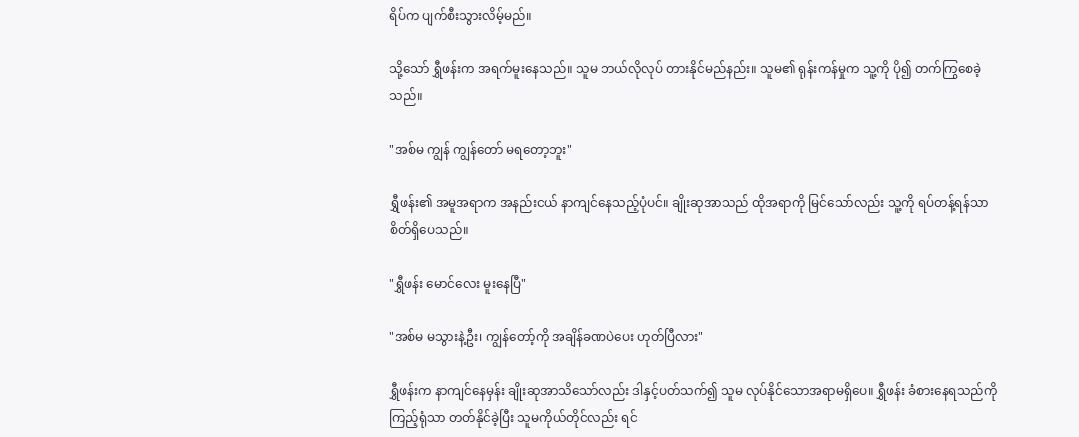ရိပ်က ပျက်စီးသွားလိမ့်မည်။

သို့သော် ရွှီဖန်းက အရက်မူးနေသည်။ သူမ ဘယ်လိုလုပ် တားနိုင်မည်နည်း။ သူမ၏ ရုန်းကန်မှုက သူ့ကို ပို၍ တက်ကြွစေခဲ့သည်။

"အစ်မ ကျွန် ကျွန်တော် မရတော့ဘူး"

ရွှီဖန်း၏ အမူအရာက အနည်းငယ် နာကျင်နေသည့်ပုံပင်။ ချိုးဆုအာသည် ထိုအရာကို မြင်သော်လည်း သူ့ကို ရပ်တန့်ရန်သာ စိတ်ရှိပေသည်။

"ရွှီဖန်း မောင်လေး မူးနေပြီ"

"အစ်မ မသွားနဲ့ဦး၊ ကျွန်တော့်ကို အချိန်ခဏပဲပေး ဟုတ်ပြီလား"

ရွှီဖန်းက နာကျင်နေမှန်း ချိုးဆုအာသိသော်လည်း ဒါနှင့်ပတ်သက်၍ သူမ လုပ်နိုင်သောအရာမရှိပေ။ ရွှီဖန်း ခံစားနေရသည်ကို ကြည့်ရုံသာ တတ်နိုင်ခဲ့ပြီး သူမကိုယ်တိုင်လည်း ရင်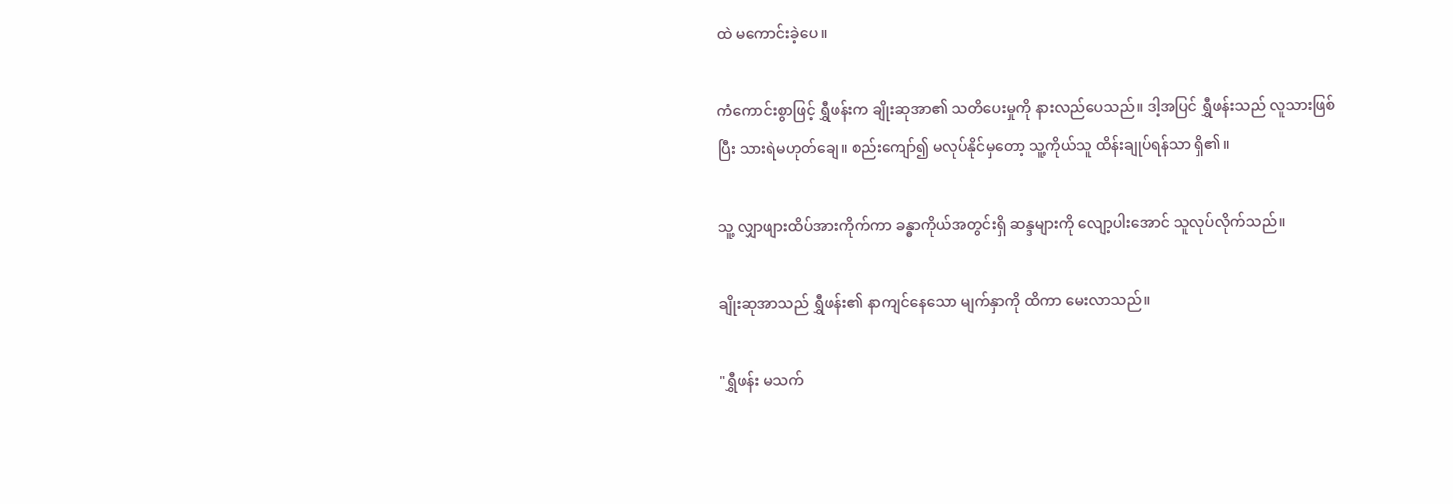ထဲ မကောင်းခဲ့ပေ။

ကံကောင်းစွာဖြင့် ရွှီဖန်းက ချိုးဆုအာ၏ သတိပေးမှုကို နားလည်ပေသည်။ ဒါ့အပြင် ရွှီဖန်းသည် လူသားဖြစ်ပြီး သားရဲမဟုတ်ချေ။ စည်းကျော်၍ မလုပ်နိုင်မှတော့ သူ့ကိုယ်သူ ထိန်းချုပ်ရန်သာ ရှိ၏။

သူ့ လျှာဖျားထိပ်အားကိုက်ကာ ခန္ဓာကိုယ်အတွင်းရှိ ဆန္ဒများကို လျော့ပါးအောင် သူလုပ်လိုက်သည်။

ချိုးဆုအာသည် ရွှီဖန်း၏ နာကျင်နေသော မျက်နှာကို ထိကာ မေးလာသည်။

"ရွှီဖန်း မသက်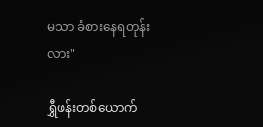မသာ ခံစားနေရတုန်းလား"

ရွှီဖန်းတစ်ယောက်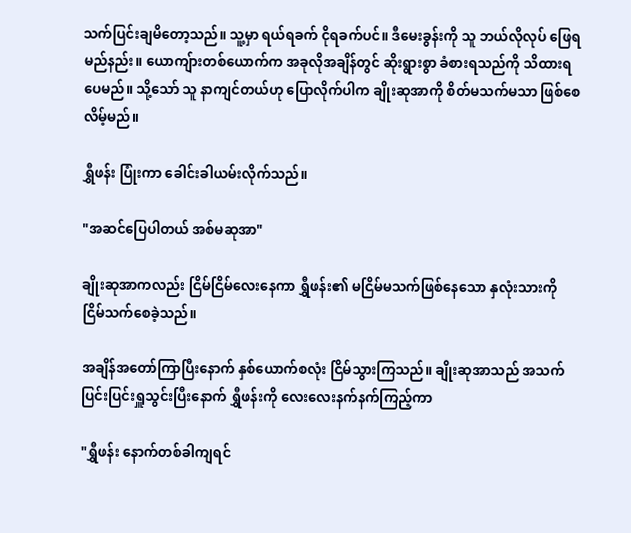သက်ပြင်းချမိတော့သည်။ သူ့မှာ ရယ်ရခက် ငိုရခက်ပင်။ ဒီမေးခွန်းကို သူ ဘယ်လိုလုပ် ဖြေရမည်နည်း။ ယောကျ်ားတစ်ယောက်က အခုလိုအချိန်တွင် ဆိုးရွားစွာ ခံစားရသည်ကို သိထားရပေမည်။ သို့သော် သူ နာကျင်တယ်ဟု ပြောလိုက်ပါက ချိုးဆုအာကို စိတ်မသက်မသာ ဖြစ်စေလိမ့်မည်။

ရွှီဖန်း ပြုံးကာ ခေါင်းခါယမ်းလိုက်သည်။

"အဆင်ပြေပါတယ် အစ်မဆုအာ"

ချိုးဆုအာကလည်း ငြိမ်ငြိမ်လေးနေကာ ရွှီဖန်း၏ မငြိမ်မသက်ဖြစ်နေသော နှလုံးသားကို ငြိမ်သက်စေခဲ့သည်။

အချိန်အတော်ကြာပြီးနောက် နှစ်ယောက်စလုံး ငြိမ်သွားကြသည်။ ချိုးဆုအာသည် အသက်ပြင်းပြင်းရှူသွင်းပြီးနောက် ရွှီဖန်းကို လေးလေးနက်နက်ကြည့်ကာ

"ရွှီဖန်း နောက်တစ်ခါကျရင်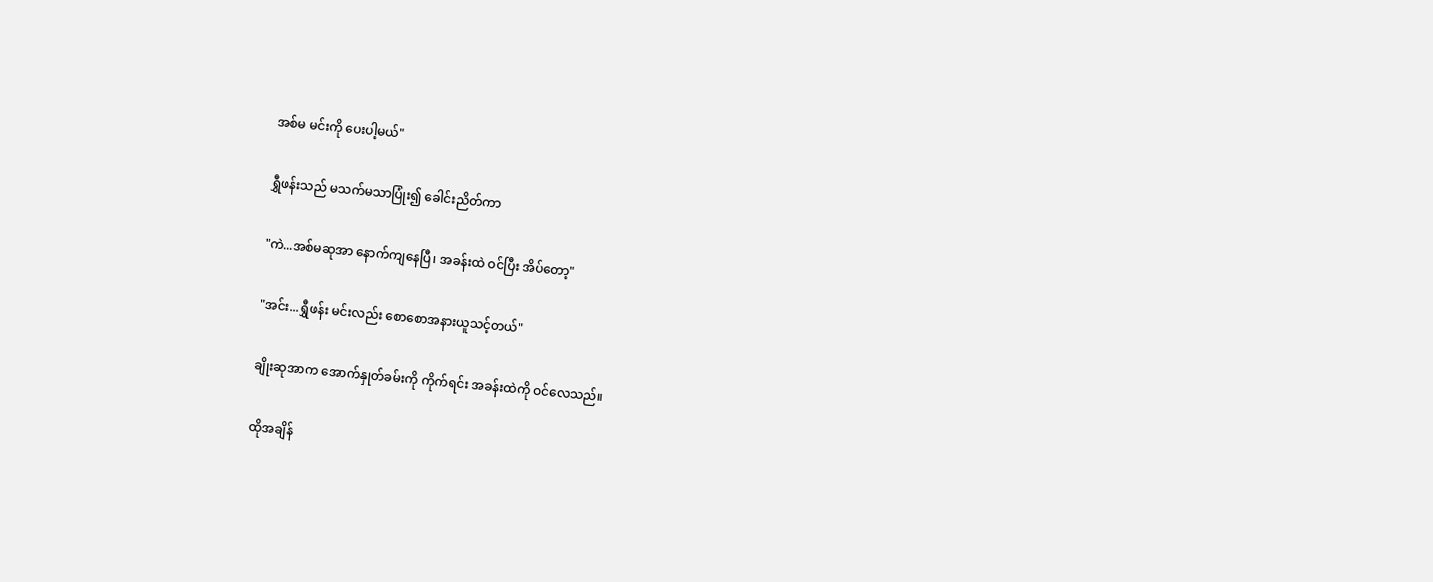အစ်မ မင်းကို ပေးပါ့မယ်"

ရွှီဖန်းသည် မသက်မသာပြုံး၍ ခေါင်းညိတ်ကာ

"ကဲ...အစ်မဆုအာ နောက်ကျနေပြီ၊ အခန်းထဲ ဝင်ပြီး အိပ်တော့"

"အင်း...ရွှီဖန်း မင်းလည်း စောစောအနားယူသင့်တယ်"

ချိုးဆုအာက အောက်နှုတ်ခမ်းကို ကိုက်ရင်း အခန်းထဲကို ဝင်လေသည်။

ထိုအချိန်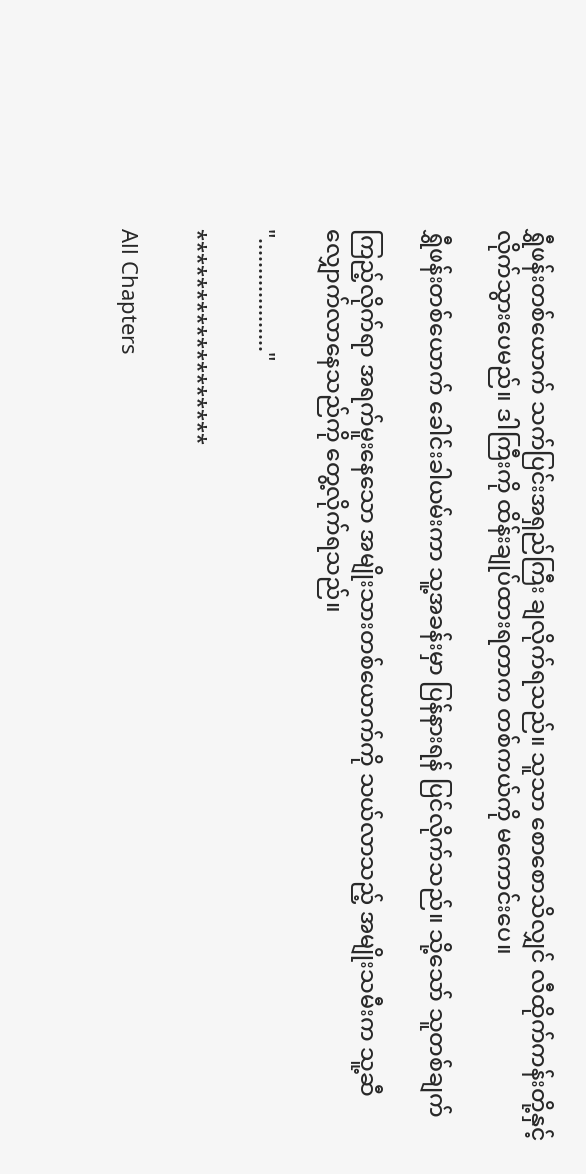ရွှီဖန်းတစ်ယောက် သက်ပြင်းအရှည်ကြီး ချလိုက်ရသည်။ သူသာ စောစောသိလျှင် လီထိုက်ကန်းတို့နှင့် လိုက်သွားပေမည်။ ဒါကြီးကို ထိန်းချုပ်ထားရတာက တစ်ကယ်ကို မကောင်းပေ။

ရွှီဖန်းတစ်ယောက် ခေါင်းခါယမ်းကာ သူ့အခန်းမှာ ပြန်နားရန် ပြင်လိုက်သည်။ သို့သော် သူတစ်ချက်

ကြည့်လိုက်ရာ အရက်မူးနေသော အမျိုးသားတစ်ယောက်ကို သယ်လာသည့် အမျိုးသမီးက သူ့ဆီလျှောက်လာနေသည်ကို တွေ့လိုက်ရသည်။

"..................."

******************

All Chapters